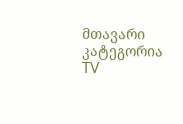მთავარი
კატეგორია
TV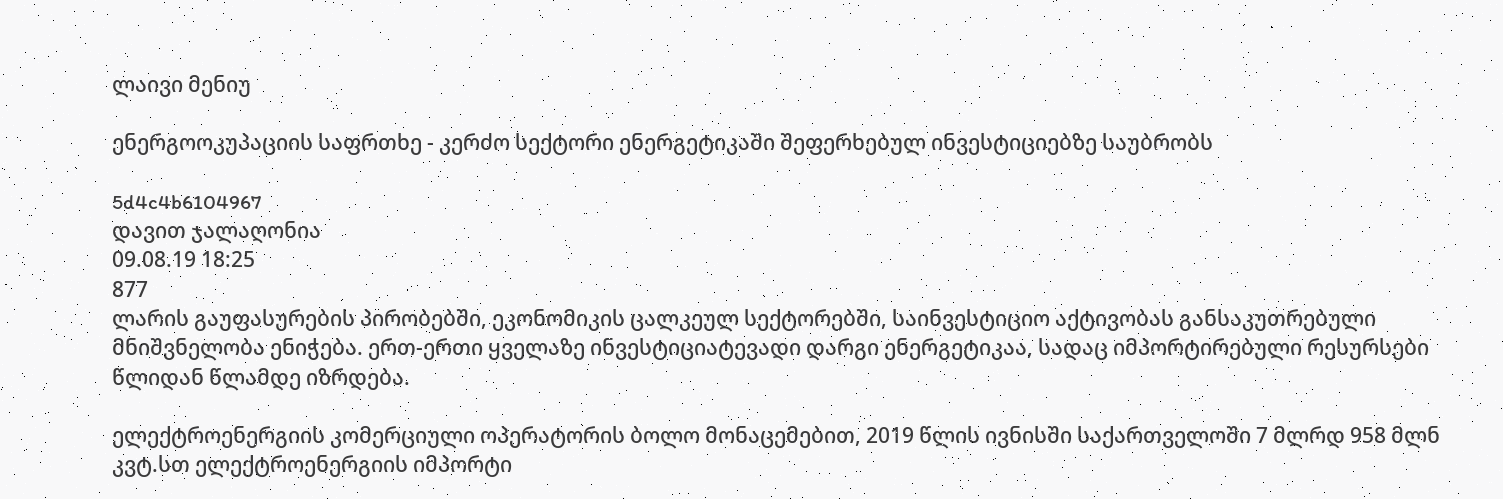ლაივი მენიუ

ენერგოოკუპაციის საფრთხე - კერძო სექტორი ენერგეტიკაში შეფერხებულ ინვესტიციებზე საუბრობს

5d4c4b6104967
დავით ჯალაღონია
09.08.19 18:25
877
ლარის გაუფასურების პირობებში, ეკონომიკის ცალკეულ სექტორებში, საინვესტიციო აქტივობას განსაკუთრებული მნიშვნელობა ენიჭება. ერთ-ერთი ყველაზე ინვესტიციატევადი დარგი ენერგეტიკაა, სადაც იმპორტირებული რესურსები წლიდან წლამდე იზრდება.

ელექტროენერგიის კომერციული ოპერატორის ბოლო მონაცემებით, 2019 წლის ივნისში საქართველოში 7 მლრდ 958 მლნ კვტ.სთ ელექტროენერგიის იმპორტი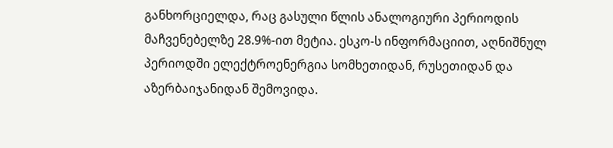განხორციელდა, რაც გასული წლის ანალოგიური პერიოდის მაჩვენებელზე 28.9%-ით მეტია. ესკო-ს ინფორმაციით, აღნიშნულ პერიოდში ელექტროენერგია სომხეთიდან, რუსეთიდან და აზერბაიჯანიდან შემოვიდა.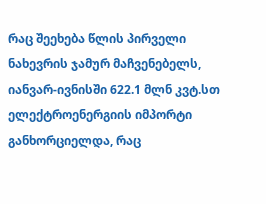რაც შეეხება წლის პირველი ნახევრის ჯამურ მაჩვენებელს, იანვარ-ივნისში 622.1 მლნ კვტ.სთ ელექტროენერგიის იმპორტი განხორციელდა, რაც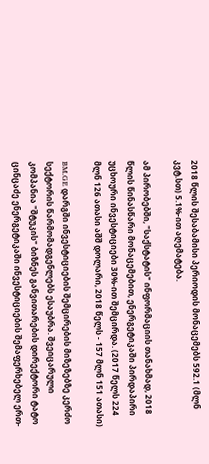2018 წლის შესაბამისი პერიოდის მონაცემებს 592.1 (მლნ კვტ.სთ) 5.1%-ით აღემატება.

ამ პირობებში, "საქსტატის" ინფორმაციის თანახმად, 2018 წლის წინასწარი მონაცემებით, ენერგეტიკაში პირდაპირი უცხოური ინვესტიციები 30%-ით შემცირდა. (2017 წელს 224 მლნ 126 ათასი აშშ დოლარი, 2018 წელს - 157 მლნ 151 ათასი)

BM.GE დარგში ინვესტიციების შემცირების მიზეზებზე კერძო სექტორის წარმომადგენლებს ესაუბრა. შვეიცარული კომპანია "შტუკის" ბიზნეს განვითარების დირექტორი ტატო ცინცაძე ენერგეტიკაში ინვესტიციების შემაფერხებელ ერთ-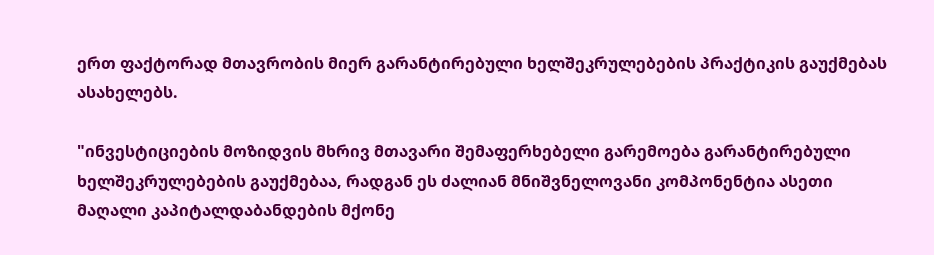ერთ ფაქტორად მთავრობის მიერ გარანტირებული ხელშეკრულებების პრაქტიკის გაუქმებას ასახელებს.

"ინვესტიციების მოზიდვის მხრივ მთავარი შემაფერხებელი გარემოება გარანტირებული ხელშეკრულებების გაუქმებაა, რადგან ეს ძალიან მნიშვნელოვანი კომპონენტია ასეთი მაღალი კაპიტალდაბანდების მქონე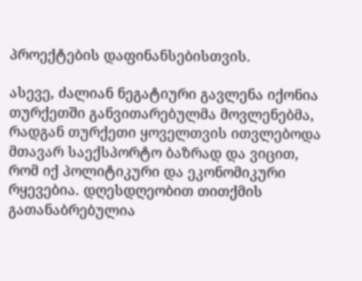პროექტების დაფინანსებისთვის.

ასევე, ძალიან ნეგატიური გავლენა იქონია თურქეთში განვითარებულმა მოვლენებმა, რადგან თურქეთი ყოველთვის ითვლებოდა მთავარ საექსპორტო ბაზრად და ვიცით, რომ იქ პოლიტიკური და ეკონომიკური რყევებია. დღესდღეობით თითქმის გათანაბრებულია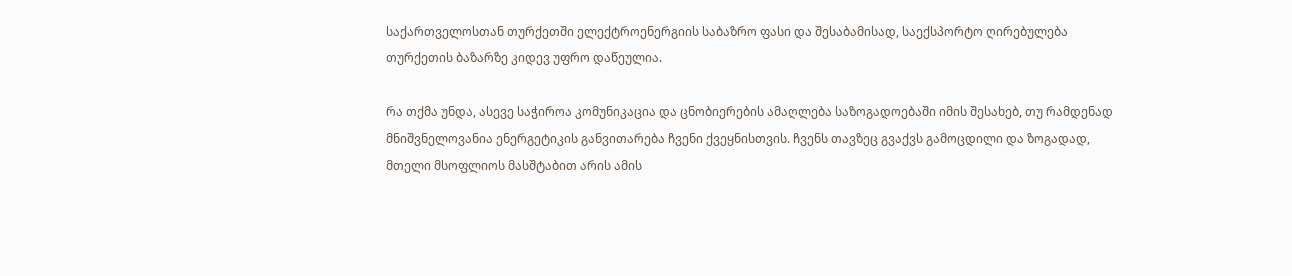საქართველოსთან თურქეთში ელექტროენერგიის საბაზრო ფასი და შესაბამისად, საექსპორტო ღირებულება თურქეთის ბაზარზე კიდევ უფრო დაწეულია.

რა თქმა უნდა, ასევე საჭიროა კომუნიკაცია და ცნობიერების ამაღლება საზოგადოებაში იმის შესახებ, თუ რამდენად მნიშვნელოვანია ენერგეტიკის განვითარება ჩვენი ქვეყნისთვის. ჩვენს თავზეც გვაქვს გამოცდილი და ზოგადად, მთელი მსოფლიოს მასშტაბით არის ამის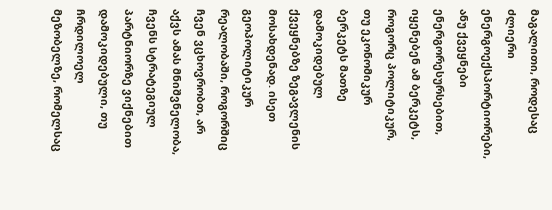მაგალითი, როდესაც ძლიერი ენერგოექსპორტიორები, ანუ ქვეყნები ენერგორესურსებით, იყენებენ ამ ბერკეტს, როგორც პოლიტიკურ, თუ ეკონომიკურ ბერკეტს მათზე დამოკიდებულ ქვეყნებზე ზეგავლენის მოსახდენად. ისეთ გეოპოლიტიკურ რეალობაში, როგორშიც ჩვენ ვცხოვრობთ, არ აქვს ამას მნიშვნელობა, ჩვენს სტრატეგიულ პარტნიორზე ვიქნებით დამოკიდებული, თუ ჩრდილოელ მეზობელზე, რომელსაც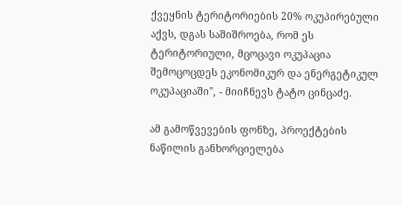ქვეყნის ტერიტორიების 20% ოკუპირებული აქვს, დგას საშიშროება, რომ ეს ტერიტორიული, მცოცავი ოკუპაცია შემოცოცდეს ეკონომიკურ და ენერგეტიკულ ოკუპაციაში", - მიიჩნევს ტატო ცინცაძე.

ამ გამოწვევების ფონზე, პროექტების ნაწილის განხორციელება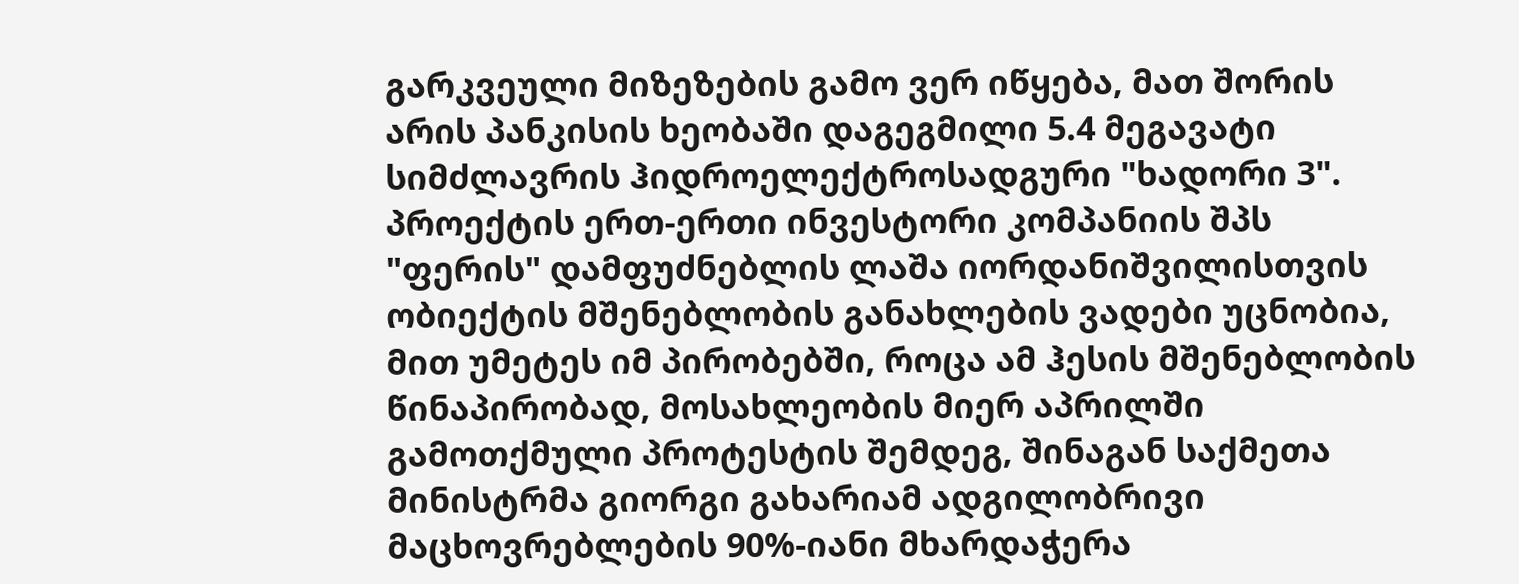გარკვეული მიზეზების გამო ვერ იწყება, მათ შორის არის პანკისის ხეობაში დაგეგმილი 5.4 მეგავატი სიმძლავრის ჰიდროელექტროსადგური "ხადორი 3". პროექტის ერთ-ერთი ინვესტორი კომპანიის შპს "ფერის" დამფუძნებლის ლაშა იორდანიშვილისთვის ობიექტის მშენებლობის განახლების ვადები უცნობია, მით უმეტეს იმ პირობებში, როცა ამ ჰესის მშენებლობის წინაპირობად, მოსახლეობის მიერ აპრილში გამოთქმული პროტესტის შემდეგ, შინაგან საქმეთა მინისტრმა გიორგი გახარიამ ადგილობრივი მაცხოვრებლების 90%-იანი მხარდაჭერა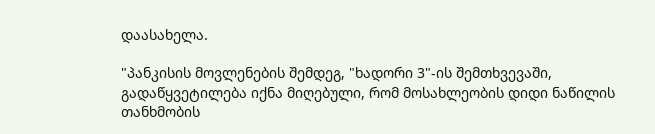დაასახელა.

"პანკისის მოვლენების შემდეგ, "ხადორი 3"-ის შემთხვევაში, გადაწყვეტილება იქნა მიღებული, რომ მოსახლეობის დიდი ნაწილის თანხმობის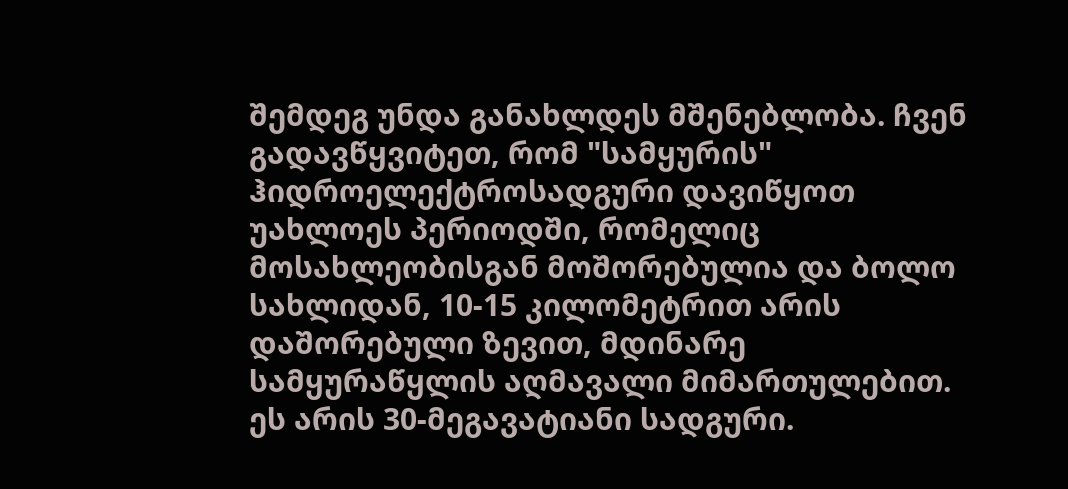შემდეგ უნდა განახლდეს მშენებლობა. ჩვენ გადავწყვიტეთ, რომ "სამყურის" ჰიდროელექტროსადგური დავიწყოთ უახლოეს პერიოდში, რომელიც მოსახლეობისგან მოშორებულია და ბოლო სახლიდან, 10-15 კილომეტრით არის დაშორებული ზევით, მდინარე სამყურაწყლის აღმავალი მიმართულებით. ეს არის 30-მეგავატიანი სადგური.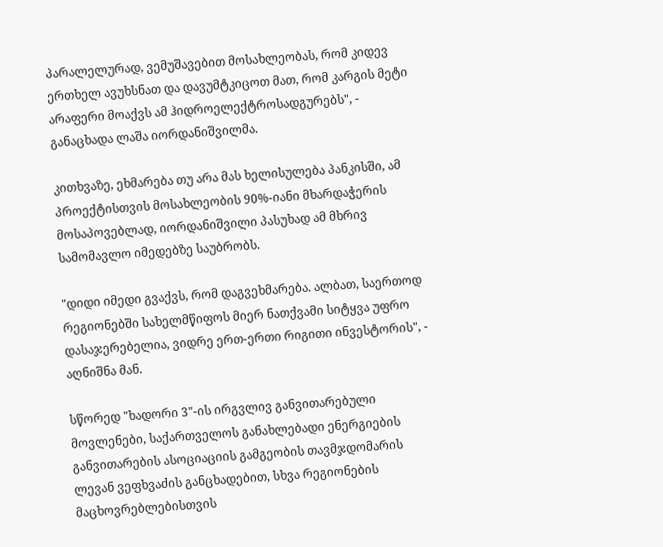პარალელურად, ვემუშავებით მოსახლეობას, რომ კიდევ ერთხელ ავუხსნათ და დავუმტკიცოთ მათ, რომ კარგის მეტი არაფერი მოაქვს ამ ჰიდროელექტროსადგურებს", - განაცხადა ლაშა იორდანიშვილმა.

კითხვაზე, ეხმარება თუ არა მას ხელისულება პანკისში, ამ პროექტისთვის მოსახლეობის 90%-იანი მხარდაჭერის მოსაპოვებლად, იორდანიშვილი პასუხად ამ მხრივ სამომავლო იმედებზე საუბრობს.

"დიდი იმედი გვაქვს, რომ დაგვეხმარება. ალბათ, საერთოდ რეგიონებში სახელმწიფოს მიერ ნათქვამი სიტყვა უფრო დასაჯერებელია, ვიდრე ერთ-ერთი რიგითი ინვესტორის", - აღნიშნა მან.

სწორედ "ხადორი 3"-ის ირგვლივ განვითარებული მოვლენები, საქართველოს განახლებადი ენერგიების განვითარების ასოციაციის გამგეობის თავმჯდომარის ლევან ვეფხვაძის განცხადებით, სხვა რეგიონების მაცხოვრებლებისთვის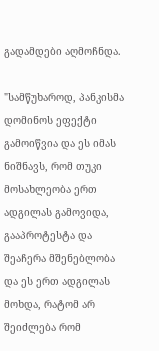გადამდები აღმოჩნდა.

"სამწუხაროდ, პანკისმა დომინოს ეფექტი გამოიწვია და ეს იმას ნიშნავს, რომ თუკი მოსახლეობა ერთ ადგილას გამოვიდა, გააპროტესტა და შეაჩერა მშენებლობა და ეს ერთ ადგილას მოხდა, რატომ არ შეიძლება რომ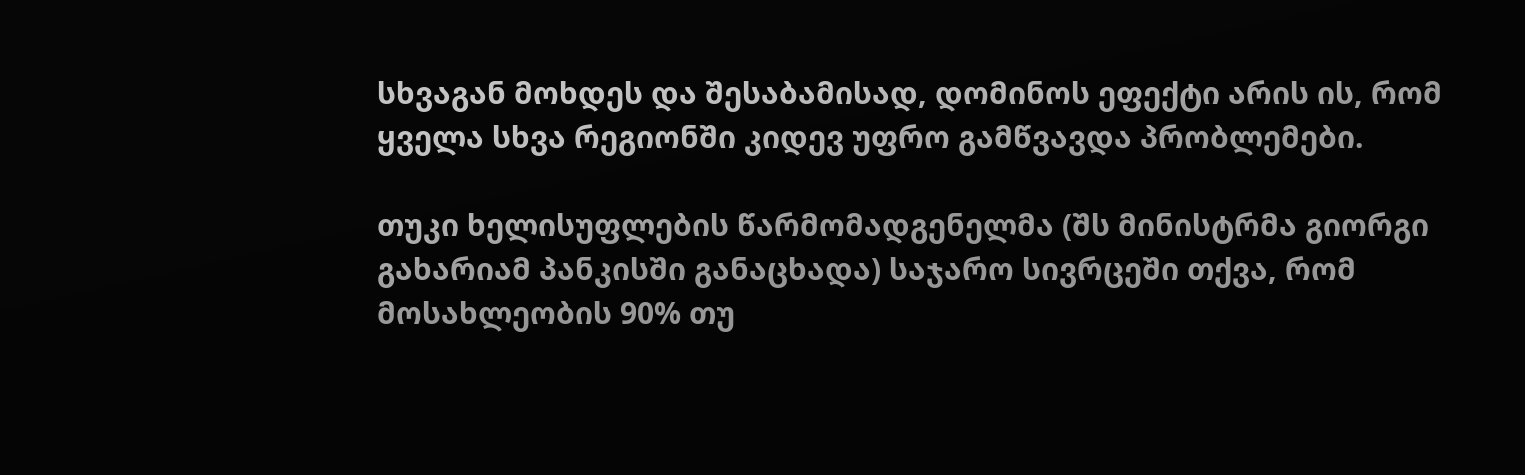სხვაგან მოხდეს და შესაბამისად, დომინოს ეფექტი არის ის, რომ ყველა სხვა რეგიონში კიდევ უფრო გამწვავდა პრობლემები.

თუკი ხელისუფლების წარმომადგენელმა (შს მინისტრმა გიორგი გახარიამ პანკისში განაცხადა) საჯარო სივრცეში თქვა, რომ მოსახლეობის 90% თუ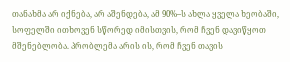თანახმა არ იქნება, არ აშენდება, ამ 90%–ს ახლა ყველა ხეობაში, სოფელში ითხოვენ სწორედ იმისთვის, რომ ჩვენ დავიწყოთ მშენებლობა. პრობლემა არის ის, რომ ჩვენ თავის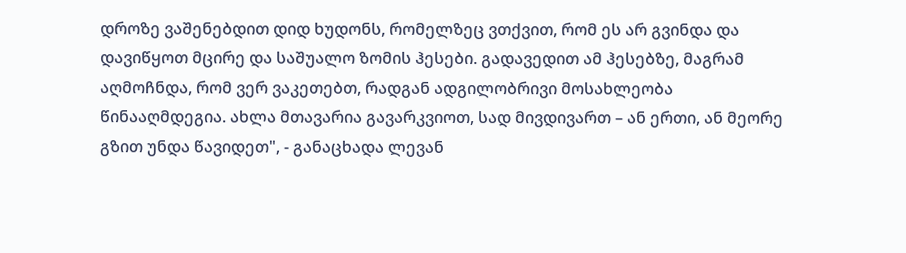დროზე ვაშენებდით დიდ ხუდონს, რომელზეც ვთქვით, რომ ეს არ გვინდა და დავიწყოთ მცირე და საშუალო ზომის ჰესები. გადავედით ამ ჰესებზე, მაგრამ აღმოჩნდა, რომ ვერ ვაკეთებთ, რადგან ადგილობრივი მოსახლეობა წინააღმდეგია. ახლა მთავარია გავარკვიოთ, სად მივდივართ – ან ერთი, ან მეორე გზით უნდა წავიდეთ", - განაცხადა ლევან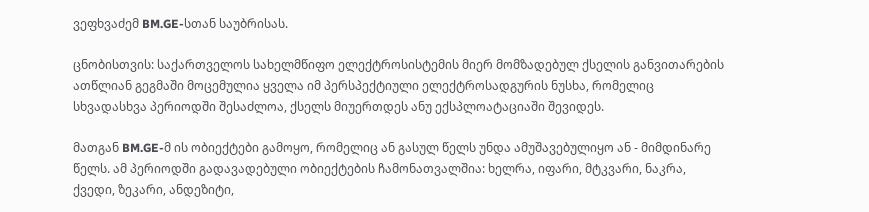ვეფხვაძემ BM.GE-სთან საუბრისას.

ცნობისთვის: საქართველოს სახელმწიფო ელექტროსისტემის მიერ მომზადებულ ქსელის განვითარების ათწლიან გეგმაში მოცემულია ყველა იმ პერსპექტიული ელექტროსადგურის ნუსხა, რომელიც სხვადასხვა პერიოდში შესაძლოა, ქსელს მიუერთდეს ანუ ექსპლოატაციაში შევიდეს.

მათგან BM.GE-მ ის ობიექტები გამოყო, რომელიც ან გასულ წელს უნდა ამუშავებულიყო ან - მიმდინარე წელს. ამ პერიოდში გადავადებული ობიექტების ჩამონათვალშია: ხელრა, იფარი, მტკვარი, ნაკრა, ქვედი, ზეკარი, ანდეზიტი,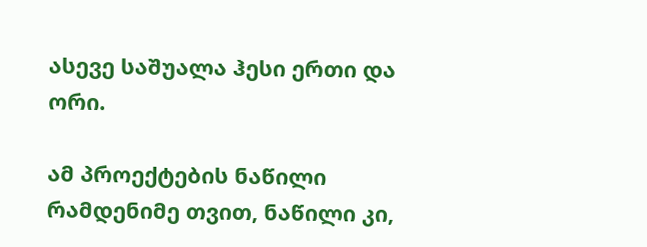ასევე საშუალა ჰესი ერთი და ორი.

ამ პროექტების ნაწილი რამდენიმე თვით, ნაწილი კი,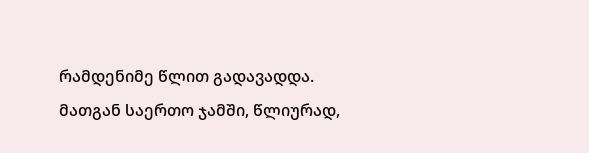რამდენიმე წლით გადავადდა. მათგან საერთო ჯამში, წლიურად,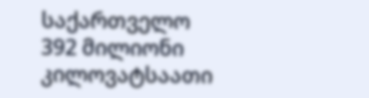საქართველო 392 მილიონი კილოვატსაათი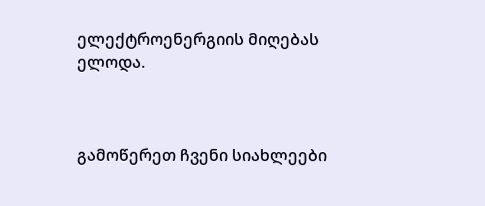ელექტროენერგიის მიღებას ელოდა.



გამოწერეთ ჩვენი სიახლეები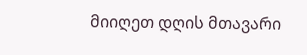მიიღეთ დღის მთავარი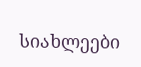სიახლეები